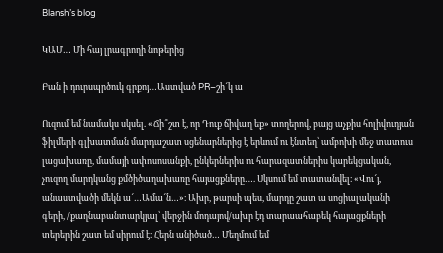Blansh’s blog

ԿԱՄ… Մի հայ լրագրողի նոթերից

Բան ի դուրսպրծուկ գրքոյ…Աստված PR–շի՜կ ա

Ուզում եմ նամակս սկսել. «Ճի՞շտ է, որ Դուք ճիվաղ եք» տողերով, բայց աչքիս հոլիվուդյան ֆիլմերի գլխատման մարդաշատ սցենարներից է երևում ու էնտեղ՝ ամբոխի մեջ տատուս լացախառը, մամայի ափոսոսանքի, ընկերներիս ու հարազատներիս կարեկցական, չուզող մարդկանց քմծիծաղախառը հայացքները…. Սկսում եմ տատանվել։ «Վու՜յ, անաստվածի մեկն ա՜…Ամա՜ն…»։ Ախր, թարսի պես, մարդը շատ ա սոցիալականի գերի, /քաղնաբանտարկյալ՝ վերջին մոդայով/ախր էդ տարաահաբեկ հայացքների տերերին շատ եմ սիրում է։ Հերն անիծած… Մեղմում եմ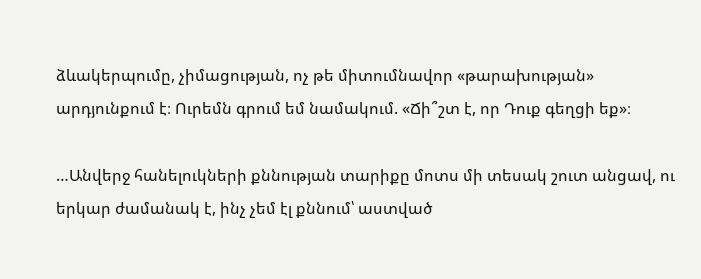ձևակերպումը, չիմացության, ոչ թե միտումնավոր «թարախության» արդյունքում է։ Ուրեմն գրում եմ նամակում. «Ճի՞շտ է, որ Դուք գեղցի եք»։

…Անվերջ հանելուկների քննության տարիքը մոտս մի տեսակ շուտ անցավ, ու երկար ժամանակ է, ինչ չեմ էլ քննում՝ աստված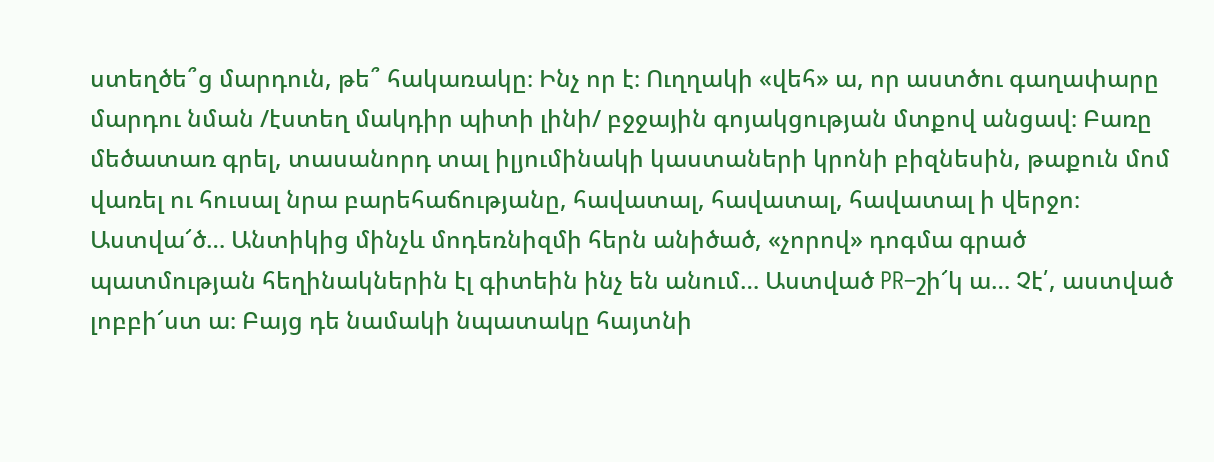ստեղծե՞ց մարդուն, թե՞ հակառակը։ Ինչ որ է։ Ուղղակի «վեհ» ա, որ աստծու գաղափարը մարդու նման /էստեղ մակդիր պիտի լինի/ բջջային գոյակցության մտքով անցավ։ Բառը մեծատառ գրել, տասանորդ տալ իլյումինակի կաստաների կրոնի բիզնեսին, թաքուն մոմ վառել ու հուսալ նրա բարեհաճությանը, հավատալ, հավատալ, հավատալ ի վերջո։ Աստվա՜ծ… Անտիկից մինչև մոդեռնիզմի հերն անիծած, «չորով» դոգմա գրած պատմության հեղինակներին էլ գիտեին ինչ են անում… Աստված PR–շի՜կ ա… Չէ՛, աստված լոբբի՜ստ ա։ Բայց դե նամակի նպատակը հայտնի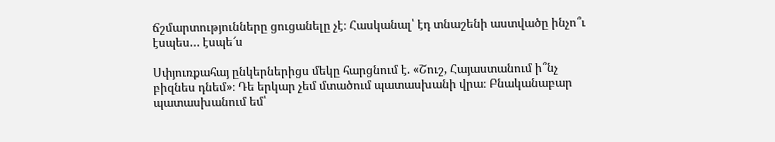ճշմարտությունները ցուցանելը չէ։ Հասկանալ՝ էդ տնաշենի աստվածը ինչո՞ւ էսպես… էսպե՜ս

Սփյուռքահայ ընկերներիցս մեկը հարցնում է. «Շուշ, Հայաստանում ի՞նչ բիզնես դնեմ»։ Դե երկար չեմ մտածում պատասխանի վրա։ Բնականաբար պատասխանում եմ՝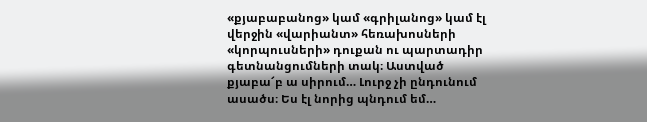«քյաբաբանոց» կամ «գրիլանոց» կամ էլ վերջին «վարիանտ» հեռախոսների «կորպուսների» դուքան ու պարտադիր գետնանցումների տակ։ Աստված քյաբա՜բ ա սիրում… Լուրջ չի ընդունում ասածս։ Ես էլ նորից պնդում եմ…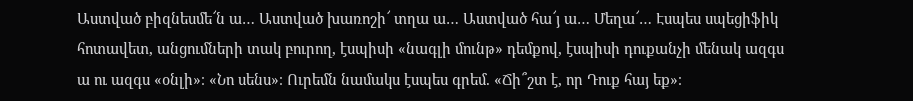Աստված բիզնեսմե՜ն ա… Աստված խառոշի՜ տղա ա… Աստված հա՜յ ա… Մեղա՜… Էսպես սպեցիֆիկ հոտավետ, անցումների տակ բուրող, էսպիսի «նագլի մունթ» դեմքով, էսպիսի դուքանչի մենակ ազգս ա ու ազգս «օնլի»։ «Նո սենս»։ Ուրեմն նամակս էսպես գրեմ. «Ճի՞շտ է, որ Դուք հայ եք»։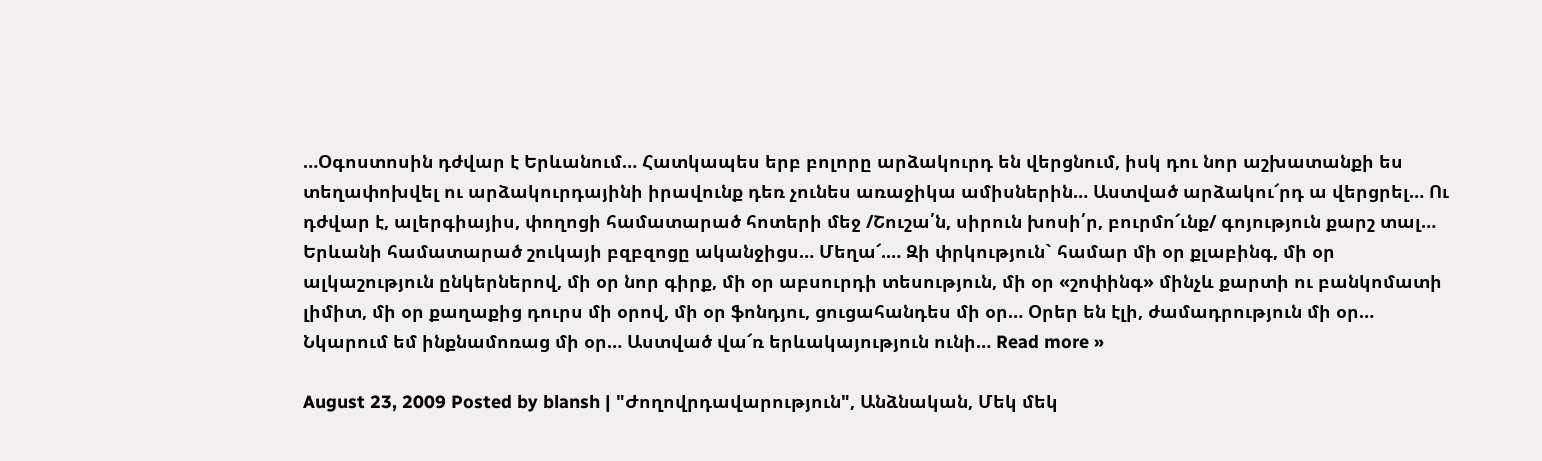…Օգոստոսին դժվար է Երևանում… Հատկապես երբ բոլորը արձակուրդ են վերցնում, իսկ դու նոր աշխատանքի ես տեղափոխվել ու արձակուրդայինի իրավունք դեռ չունես առաջիկա ամիսներին… Աստված արձակու՜րդ ա վերցրել… Ու դժվար է, ալերգիայիս, փողոցի համատարած հոտերի մեջ /Շուշա՛ն, սիրուն խոսի՛ր, բուրմո՜ւնք/ գոյություն քարշ տալ… Երևանի համատարած շուկայի բզբզոցը ականջիցս… Մեղա՜.… Զի փրկություն` համար մի օր քլաբինգ, մի օր ալկաշություն ընկերներով, մի օր նոր գիրք, մի օր աբսուրդի տեսություն, մի օր «շոփինգ» մինչև քարտի ու բանկոմատի լիմիտ, մի օր քաղաքից դուրս մի օրով, մի օր ֆոնդյու, ցուցահանդես մի օր… Օրեր են էլի, ժամադրություն մի օր… Նկարում եմ ինքնամոռաց մի օր… Աստված վա՜ռ երևակայություն ունի… Read more »

August 23, 2009 Posted by blansh | "Ժողովրդավարություն", Անձնական, Մեկ մեկ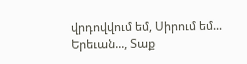վրդովվում եմ, Սիրում եմ... Երեւան..., Տաք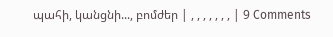պահի, կանցնի..., բոմժեր | , , , , , , , | 9 Comments